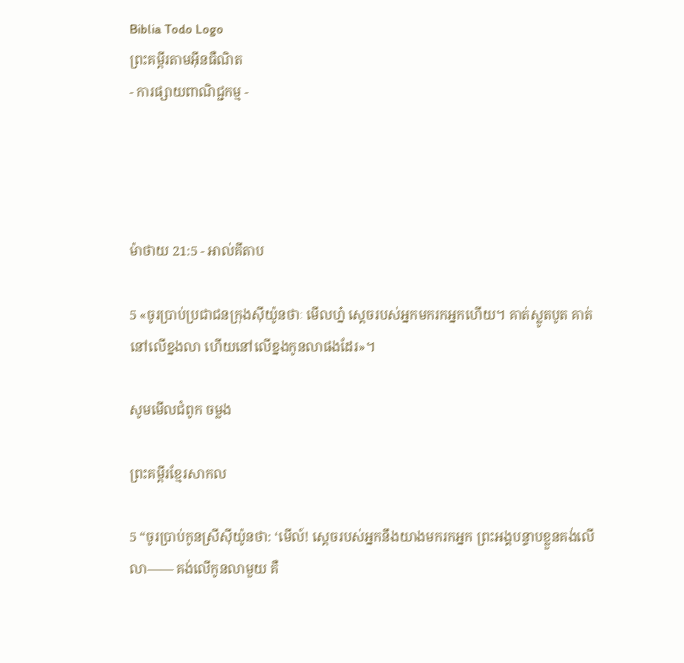Biblia Todo Logo
ព្រះគម្ពីរតាមអ៊ីនធឺណិត
- ការផ្សាយពាណិជ្ជកម្ម -




ម៉ាថាយ 21:5 - អាល់គីតាប

5 «ចូរប្រាប់ប្រជា‌ជនក្រុងស៊ីយ៉ូនថាៈ មើលហ្ន៎ ស្តេចរបស់អ្នកមករកអ្នកហើយ។ គាត់ស្លូតបូត គាត់នៅលើខ្នងលា ហើយនៅលើខ្នងកូនលាផងដែរ»។

សូមមើលជំពូក ចម្លង

ព្រះគម្ពីរខ្មែរសាកល

5 “ចូរប្រាប់កូនស្រីស៊ីយ៉ូនថា: ‘មើល៍! ស្ដេចរបស់អ្នកនឹងយាងមករកអ្នក ព្រះអង្គបន្ទាបខ្លួនគង់លើលា—— គង់លើកូនលាមួយ គឺ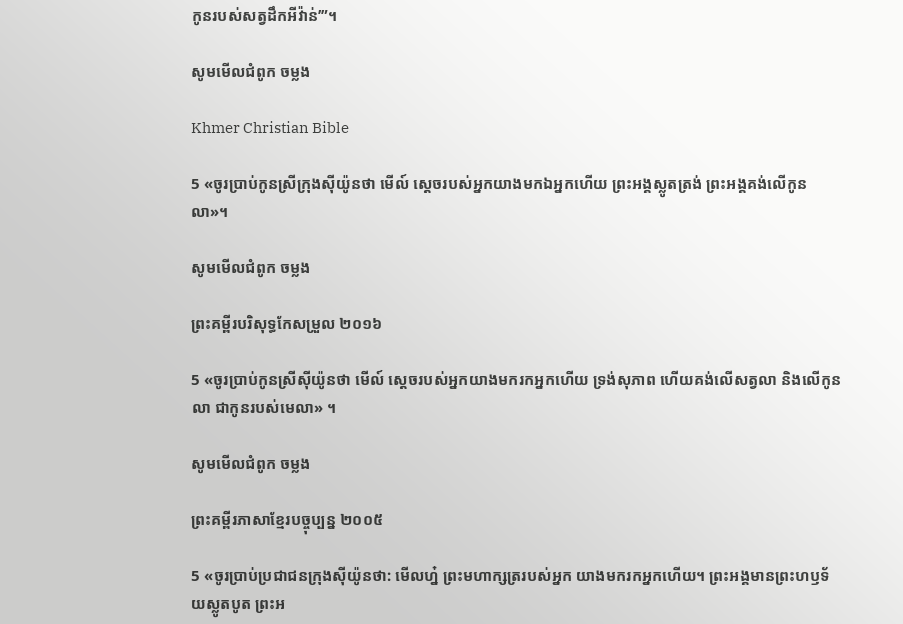កូនរបស់សត្វដឹកអីវ៉ាន់’”។

សូមមើលជំពូក ចម្លង

Khmer Christian Bible

5 «ចូរប្រាប់កូនស្រីក្រុងស៊ីយ៉ូនថា មើល៍ ស្ដេចរបស់អ្នកយាងមកឯអ្នកហើយ ព្រះអង្គស្លូតត្រង់ ព្រះអង្គគង់លើកូនលា»។

សូមមើលជំពូក ចម្លង

ព្រះគម្ពីរបរិសុទ្ធកែសម្រួល ២០១៦

5 «ចូរប្រាប់កូនស្រីស៊ីយ៉ូនថា មើល៍ ស្តេចរបស់អ្នកយាងមករកអ្នកហើយ ទ្រង់សុភាព ហើយគង់លើសត្វលា និងលើកូនលា ជាកូនរបស់មេលា» ។

សូមមើលជំពូក ចម្លង

ព្រះគម្ពីរភាសាខ្មែរបច្ចុប្បន្ន ២០០៥

5 «ចូរប្រាប់ប្រជា‌ជនក្រុងស៊ីយ៉ូនថា: មើលហ្ន៎ ព្រះ‌មហា‌ក្សត្ររបស់អ្នក យាងមករកអ្នកហើយ។ ព្រះអង្គមានព្រះ‌ហឫទ័យស្លូតបូត ព្រះអ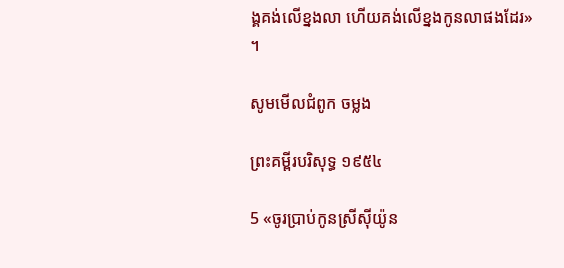ង្គគង់លើខ្នងលា ហើយគង់លើខ្នងកូនលាផងដែរ» ។

សូមមើលជំពូក ចម្លង

ព្រះគម្ពីរបរិសុទ្ធ ១៩៥៤

5 «ចូរប្រាប់កូនស្រីស៊ីយ៉ូន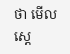ថា មើល ស្តេ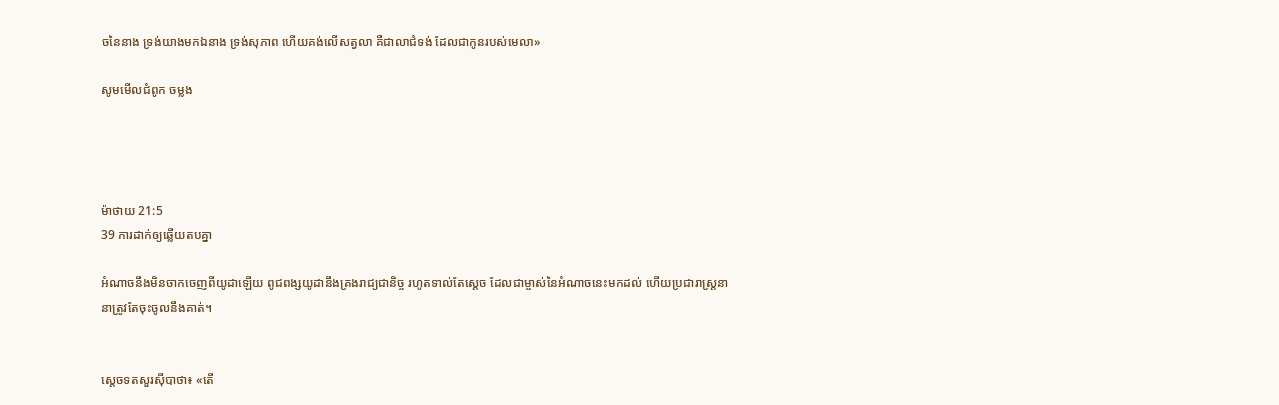ចនៃនាង ទ្រង់យាងមកឯនាង ទ្រង់សុភាព ហើយគង់លើសត្វលា គឺជាលាជំទង់ ដែលជាកូនរបស់មេលា»

សូមមើលជំពូក ចម្លង




ម៉ាថាយ 21:5
39 ការដាក់ឲ្យឆ្លើយតបគ្នា

អំណាចនឹងមិនចាកចេញពីយូដាឡើយ ពូជ‌ពង្សយូដានឹងគ្រងរាជ្យជានិច្ច រហូតទាល់តែស្តេច ដែលជាម្ចាស់នៃអំណាចនេះមកដល់ ហើយប្រជា‌រាស្ត្រនានាត្រូវតែចុះចូលនឹងគាត់។


ស្តេចទតសួរស៊ីបាថា៖ «តើ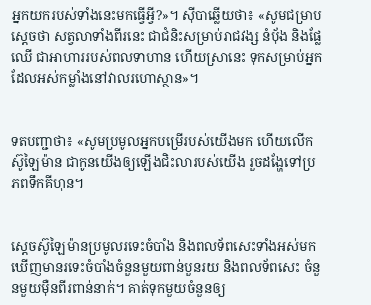អ្នកយករបស់ទាំងនេះមកធ្វើអ្វី?»។ ស៊ីបាឆ្លើយថា៖ «សូមជម្រាបស្តេចថា សត្វលាទាំងពីរនេះ ជាជំនិះសម្រាប់រាជ‌វង្ស នំបុ័ង និងផ្លែឈើ ជាអាហាររបស់ពលទាហាន ហើយស្រានេះ ទុកសម្រាប់អ្នកដែលអស់កម្លាំងនៅវាលរហោស្ថាន»។


ទតបញ្ជាថា៖ «សូមប្រមូលអ្នកបម្រើរបស់យើងមក ហើយលើកស៊ូ‌ឡៃម៉ាន ជាកូនយើងឲ្យឡើងជិះលារបស់យើង រួចដង្ហែទៅប្រភពទឹកគីហុន។


ស្តេចស៊ូឡៃ‌ម៉ានប្រមូលរទេះចំបាំង និងពលទ័ពសេះទាំងអស់មក ឃើញមានរទេះចំបាំងចំនួនមួយពាន់បួនរយ និងពលទ័ពសេះ ចំនួនមួយម៉ឺនពីរពាន់នាក់។ គាត់ទុកមួយចំនួនឲ្យ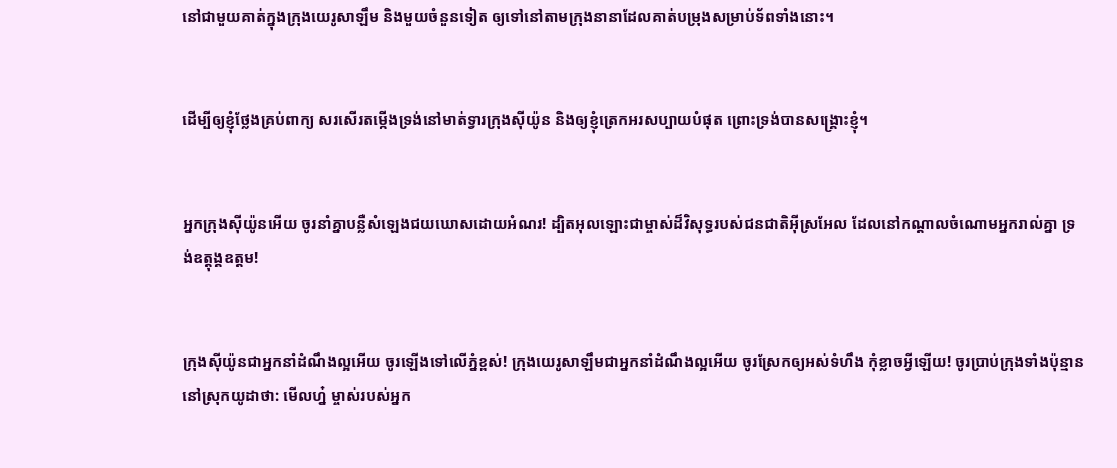នៅជាមួយគាត់ក្នុងក្រុងយេរូ‌សាឡឹម និងមួយចំនួនទៀត ឲ្យទៅនៅតាមក្រុងនានាដែលគាត់បម្រុងសម្រាប់ទ័ពទាំងនោះ។


ដើម្បីឲ្យខ្ញុំថ្លែងគ្រប់ពាក្យ សរសើរតម្កើងទ្រង់នៅមាត់ទ្វារក្រុងស៊ីយ៉ូន និងឲ្យខ្ញុំត្រេកអរសប្បាយបំផុត ព្រោះទ្រង់បានសង្គ្រោះខ្ញុំ។


អ្នកក្រុងស៊ីយ៉ូនអើយ ចូរនាំគ្នាបន្លឺសំឡេងជយ‌ឃោសដោយអំណរ! ដ្បិតអុលឡោះជាម្ចាស់ដ៏‌វិសុទ្ធរបស់ជន‌ជាតិអ៊ីស្រ‌អែល ដែលនៅកណ្ដាលចំណោមអ្នករាល់គ្នា ទ្រង់ឧត្ដុង្គ‌ឧត្ដម!


ក្រុងស៊ីយ៉ូនជាអ្នកនាំដំណឹង‌ល្អអើយ ចូរឡើងទៅលើភ្នំខ្ពស់! ក្រុងយេរូ‌សាឡឹមជាអ្នកនាំដំណឹង‌ល្អអើយ ចូរស្រែកឲ្យអស់ទំហឹង កុំខ្លាចអ្វីឡើយ! ចូរប្រាប់ក្រុងទាំងប៉ុន្មាននៅស្រុកយូដាថា: មើលហ្ន៎ ម្ចាស់របស់អ្នក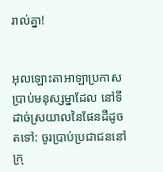រាល់គ្នា!


អុលឡោះ‌តាអាឡាប្រកាសប្រាប់មនុស្ស‌ម្នាដែល នៅទីដាច់ស្រយាលនៃផែនដីដូចតទៅ: ចូរប្រាប់ប្រជា‌ជននៅក្រុ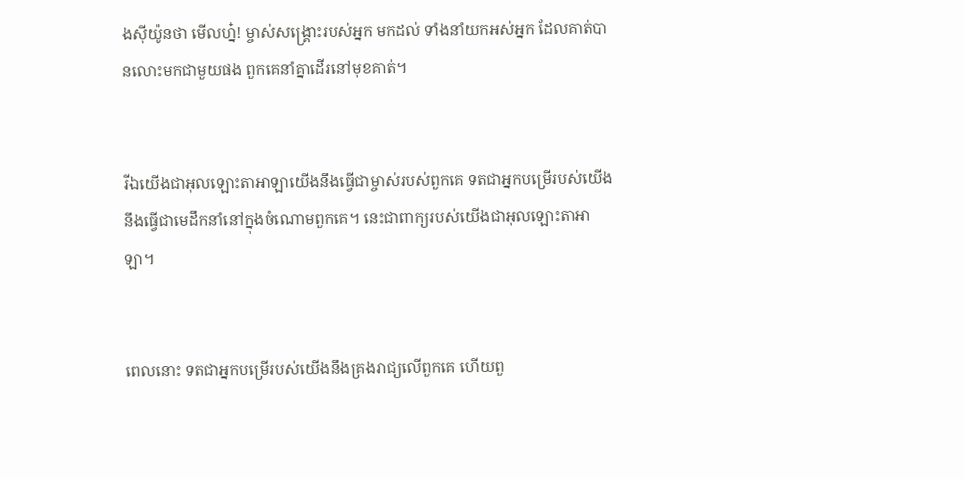ងស៊ីយ៉ូនថា មើលហ្ន៎! ម្ចាស់‌សង្គ្រោះរបស់អ្នក មកដល់ ទាំងនាំយកអស់អ្នក ដែលគាត់បានលោះមកជាមួយផង ពួកគេនាំគ្នាដើរនៅមុខគាត់។


រីឯយើងជាអុលឡោះ‌តាអាឡាយើងនឹងធ្វើជាម្ចាស់របស់ពួកគេ ទតជាអ្នកបម្រើរបស់យើង នឹងធ្វើជាមេដឹកនាំនៅក្នុងចំណោមពួកគេ។ នេះជាពាក្យរបស់យើងជាអុលឡោះ‌តាអាឡា។


ពេលនោះ ទតជាអ្នកបម្រើរបស់យើងនឹងគ្រងរាជ្យលើពួកគេ ហើយពួ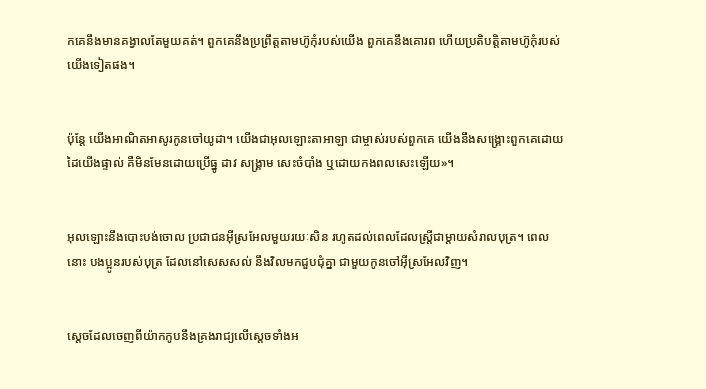កគេនឹងមានគង្វាលតែមួយគត់។ ពួកគេនឹងប្រព្រឹត្តតាមហ៊ូកុំរបស់យើង ពួកគេនឹងគោរព ហើយប្រតិបត្តិតាមហ៊ូកុំរបស់យើងទៀតផង។


ប៉ុន្តែ យើងអាណិតអាសូរកូនចៅយូដា។ យើងជាអុលឡោះ‌តាអាឡា ជាម្ចាស់របស់ពួកគេ យើងនឹងសង្គ្រោះពួកគេដោយដៃយើងផ្ទាល់ គឺមិនមែនដោយប្រើធ្នូ ដាវ សង្គ្រាម សេះចំបាំង ឬដោយកង‌ពលសេះឡើយ»។


អុលឡោះនឹងបោះបង់ចោល ប្រជា‌ជនអ៊ីស្រ‌អែលមួយរយៈសិន រហូតដល់ពេលដែលស្ត្រីជាម្តាយសំរាលបុត្រ។ ពេលនោះ បងប្អូនរបស់បុត្រ ដែលនៅសេស‌សល់ នឹងវិលមកជួប‌ជុំគ្នា ជាមួយកូនចៅអ៊ីស្រ‌អែលវិញ។


ស្តេចដែលចេញពីយ៉ាកកូបនឹងគ្រងរាជ្យលើស្តេចទាំងអ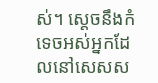ស់។ ស្តេចនឹងកំទេចអស់អ្នកដែលនៅសេស‌ស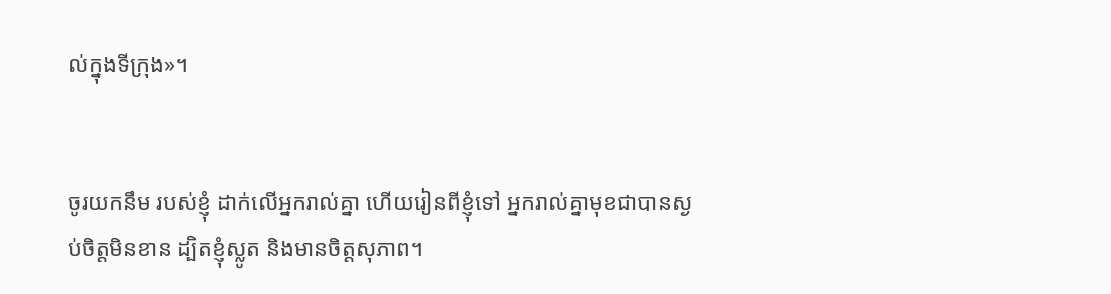ល់ក្នុងទីក្រុង»។


ចូរយកនឹម របស់ខ្ញុំ ដាក់លើអ្នករាល់គ្នា ហើយរៀនពីខ្ញុំទៅ អ្នករាល់គ្នាមុខជាបានស្ងប់ចិត្ដមិនខាន ដ្បិតខ្ញុំស្លូត និងមានចិត្ដសុភាព។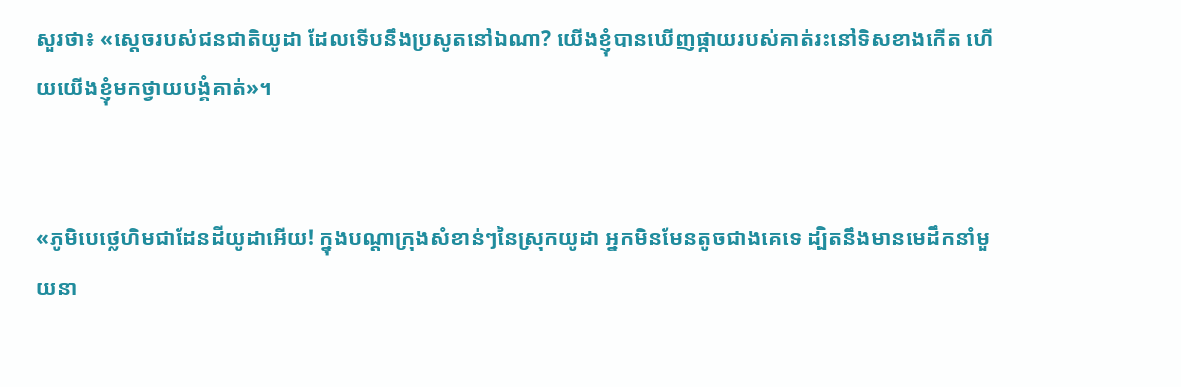សួរថា៖ «ស្តេចរបស់ជន‌ជាតិយូដា ដែលទើបនឹងប្រសូតនៅឯណា? យើងខ្ញុំបានឃើញផ្កាយរបស់គាត់រះនៅទិសខាងកើត ហើយយើងខ្ញុំមកថ្វាយ‌បង្គំគាត់»។


«ភូមិបេថ្លេហិមជាដែនដីយូដាអើយ! ក្នុងបណ្ដាក្រុងសំខាន់ៗនៃស្រុកយូដា អ្នកមិនមែនតូចជាងគេទេ ដ្បិតនឹងមានមេដឹកនាំមួយនា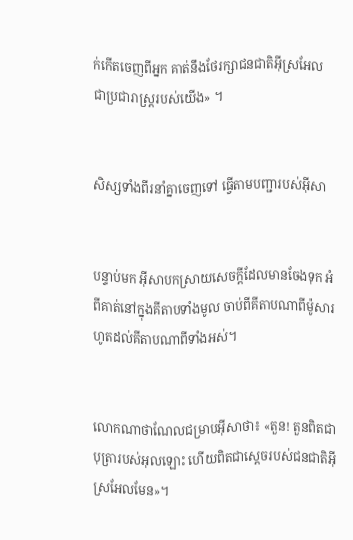ក់កើតចេញពីអ្នក គាត់នឹងថែរក្សាជន‌ជាតិអ៊ីស្រ‌អែល ជាប្រជា‌រាស្ដ្ររបស់យើង» ។


សិស្សទាំងពីរនាំគ្នាចេញទៅ ធ្វើតាមបញ្ជារបស់អ៊ីសា


បន្ទាប់មក អ៊ីសាបកស្រាយសេចក្ដីដែលមានចែងទុក អំពីគាត់នៅក្នុងគីតាបទាំងមូល ចាប់ពីគីតាបណាពីម៉ូសារហូតដល់គីតាបណាពីទាំងអស់។


លោកណា‌ថា‌ណែលជម្រាបអ៊ីសាថា៖ «តួន! តួនពិតជាបុត្រារបស់អុលឡោះ ហើយពិតជាស្តេចរបស់ជន‌ជាតិអ៊ីស្រ‌អែលមែន»។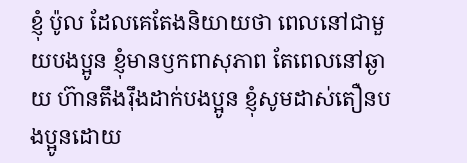ខ្ញុំ ប៉ូល ដែលគេតែងនិយាយថា ពេលនៅជាមួយបងប្អូន ខ្ញុំមានឫក‌ពាសុភាព តែពេលនៅឆ្ងាយ ហ៊ានតឹង‌រ៉ឹងដាក់បងប្អូន ខ្ញុំសូមដាស់‌តឿនបងប្អូនដោយ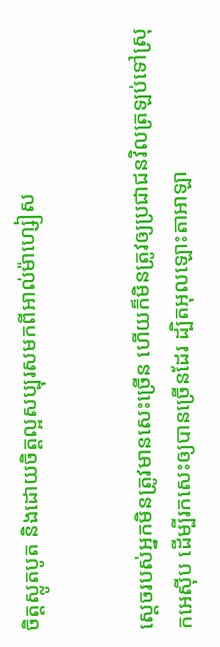ចិត្ដស្លូត‌បូត និងដោយចិត្ដល្អសប្បុរសមកពីអាល់ម៉ា‌ហ្សៀស


ស្តេចរបស់អ្នកមិនត្រូវមានសេះច្រើន ហើយក៏មិនត្រូវឲ្យប្រជា‌ជនវិលត្រឡប់ទៅស្រុកអេស៊ីប ដើម្បីរកសេះឲ្យបានច្រើនដែរ ដ្បិតអុលឡោះ‌តាអាឡា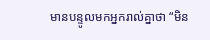មានបន្ទូលមកអ្នករាល់គ្នាថា “មិន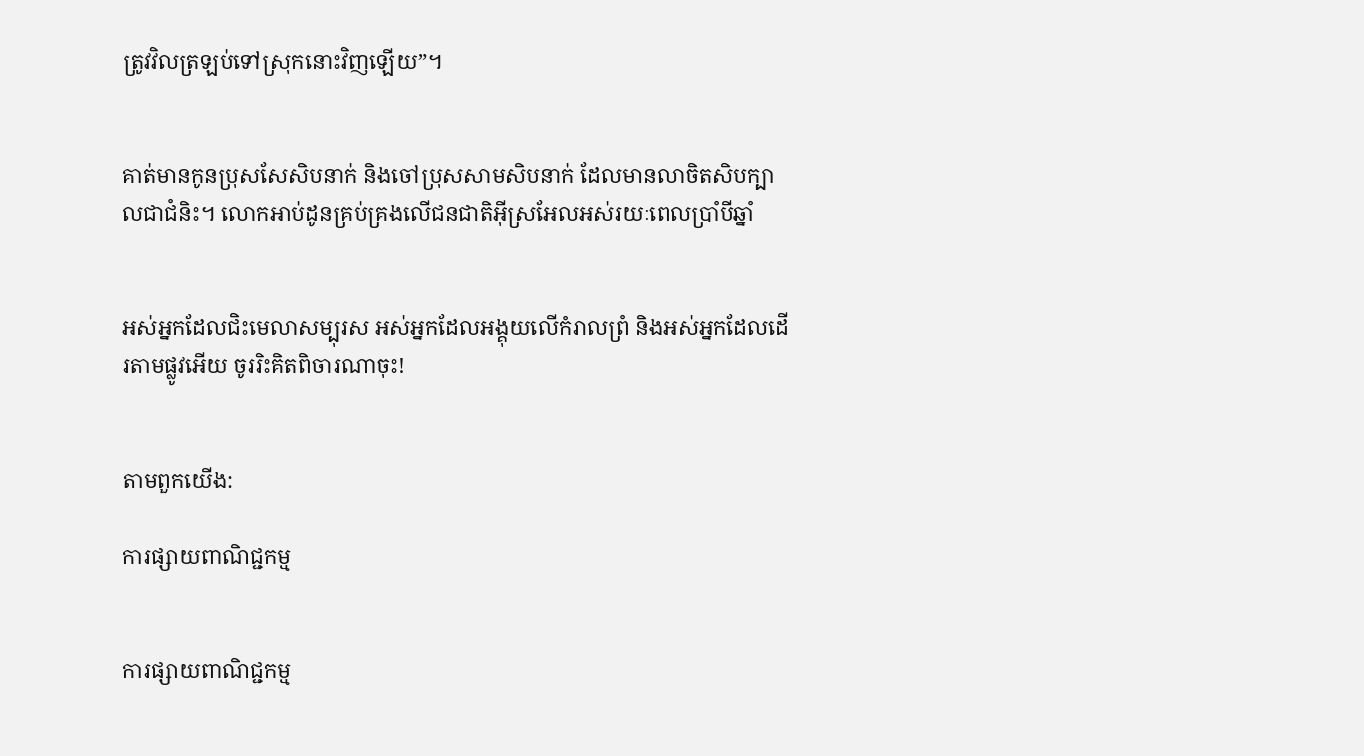ត្រូវវិលត្រឡប់ទៅស្រុកនោះវិញឡើយ”។


គាត់មានកូនប្រុសសែ‌សិបនាក់ និងចៅប្រុសសាម‌សិបនាក់ ដែលមានលាចិតសិបក្បាលជាជំនិះ។ លោកអាប់ដូនគ្រប់‌គ្រងលើជន‌ជាតិអ៊ីស្រ‌អែលអស់រយៈពេលប្រាំបីឆ្នាំ


អស់អ្នកដែលជិះមេលាសម្បុរស អស់អ្នកដែលអង្គុយលើកំរាលព្រំ និងអស់អ្នកដែលដើរតាមផ្លូវអើយ ចូររិះគិតពិចារណាចុះ!


តាមពួកយើង:

ការផ្សាយពាណិជ្ជកម្ម


ការផ្សាយពាណិជ្ជកម្ម